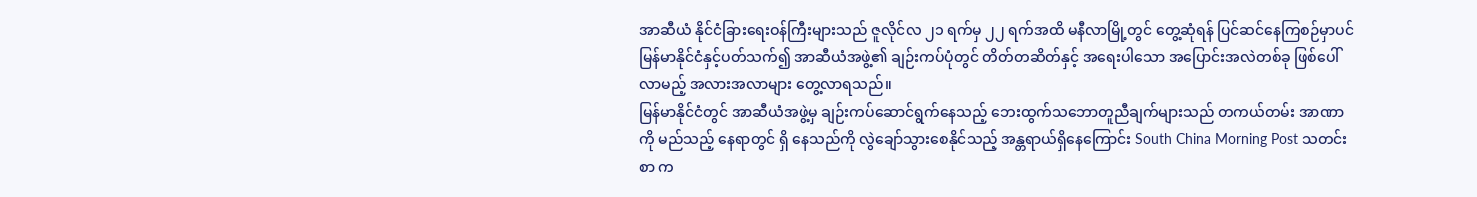အာဆီယံ နိုင်ငံခြားရေးဝန်ကြီးများသည် ဇူလိုင်လ ၂၁ ရက်မှ ၂၂ ရက်အထိ မနီလာမြို့တွင် တွေ့ဆုံရန် ပြင်ဆင်နေကြစဉ်မှာပင် မြန်မာနိုင်ငံနှင့်ပတ်သက်၍ အာဆီယံအဖွဲ့၏ ချဉ်းကပ်ပုံတွင် တိတ်တဆိတ်နှင့် အရေးပါသော အပြောင်းအလဲတစ်ခု ဖြစ်ပေါ်လာမည့် အလားအလာများ တွေ့လာရသည်။
မြန်မာနိုင်ငံတွင် အာဆီယံအဖွဲ့မှ ချဉ်းကပ်ဆောင်ရွက်နေသည့် ဘေးထွက်သဘောတူညီချက်များသည် တကယ်တမ်း အာဏာကို မည်သည့် နေရာတွင် ရှိ နေသည်ကို လွဲချော်သွားစေနိုင်သည့် အန္တရာယ်ရှိနေကြောင်း South China Morning Post သတင်းစာ က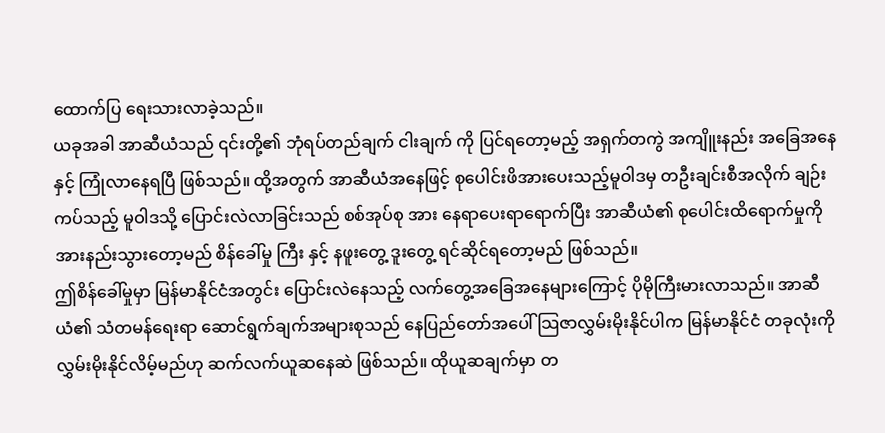ထောက်ပြ ရေးသားလာခဲ့သည်။
ယခုအခါ အာဆီယံသည် ၎င်းတို့၏ ဘုံရပ်တည်ချက် ငါးချက် ကို ပြင်ရတော့မည့် အရှက်တကွဲ အကျိူးနည်း အခြေအနေ နှင့် ကြုံလာနေရပြီ ဖြစ်သည်။ ထို့အတွက် အာဆီယံအနေဖြင့် စုပေါင်းဖိအားပေးသည့်မူဝါဒမှ တဦးချင်းစီအလိုက် ချဉ်းကပ်သည့် မူဝါဒသို့ ပြောင်းလဲလာခြင်းသည် စစ်အုပ်စု အား နေရာပေးရာရောက်ပြီး အာဆီယံ၏ စုပေါင်းထိရောက်မှုကို အားနည်းသွားတော့မည် စိန်ခေါ်မှု ကြီး နှင့် နဖူးတွေ့ ဒူးတွေ့ ရင်ဆိုင်ရတော့မည် ဖြစ်သည်။
ဤစိန်ခေါ်မှုမှာ မြန်မာနိုင်ငံအတွင်း ပြောင်းလဲနေသည့် လက်တွေ့အခြေအနေများကြောင့် ပိုမိုကြီးမားလာသည်။ အာဆီယံ၏ သံတမန်ရေးရာ ဆောင်ရွက်ချက်အများစုသည် နေပြည်တော်အပေါ် သြဇာလွှမ်းမိုးနိုင်ပါက မြန်မာနိုင်ငံ တခုလုံးကို လွှမ်းမိုးနိုင်လိမ့်မည်ဟု ဆက်လက်ယူဆနေဆဲ ဖြစ်သည်။ ထိုယူဆချက်မှာ တ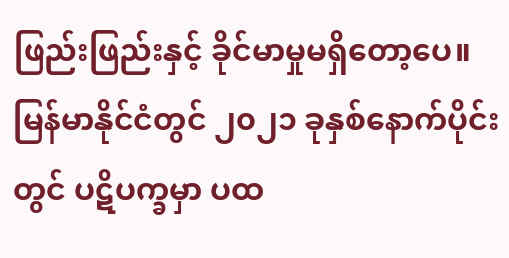ဖြည်းဖြည်းနှင့် ခိုင်မာမှုမရှိတော့ပေ။ မြန်မာနိုင်ငံတွင် ၂၀၂၁ ခုနှစ်နောက်ပိုင်းတွင် ပဋိပက္ခမှာ ပထ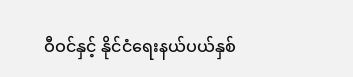ဝီဝင်နှင့် နိုင်ငံရေးနယ်ပယ်နှစ်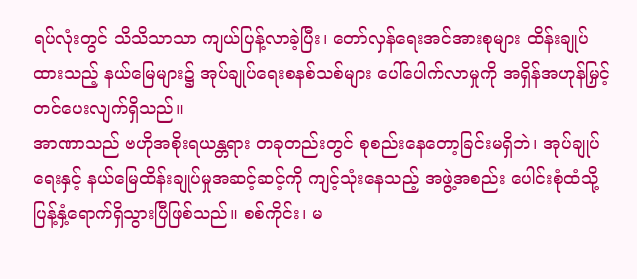ရပ်လုံးတွင် သိသိသာသာ ကျယ်ပြန့်လာခဲ့ပြီး၊ တော်လှန်ရေးအင်အားစုများ ထိန်းချုပ်ထားသည့် နယ်မြေများ၌ အုပ်ချုပ်ရေးစနစ်သစ်များ ပေါ်ပေါက်လာမှုကို အရှိန်အဟုန်မြှင့်တင်ပေးလျက်ရှိသည်။
အာဏာသည် ဗဟိုအစိုးရယန္တရား တခုတည်းတွင် စုစည်းနေတော့ခြင်းမရှိဘဲ၊ အုပ်ချုပ်ရေးနှင့် နယ်မြေထိန်းချုပ်မှုအဆင့်ဆင့်ကို ကျင့်သုံးနေသည့် အဖွဲ့အစည်း ပေါင်းစုံထံသို့ ပြန့်နှံ့ရောက်ရှိသွားပြီဖြစ်သည်။ စစ်ကိုင်း၊ မ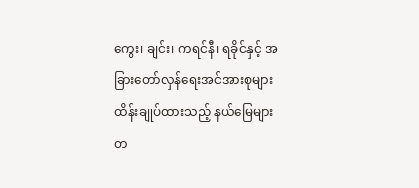ကွေး၊ ချင်း၊ ကရင်နီ၊ ရခိုင်နှင့် အခြားတော်လှန်ရေးအင်အားစုများ ထိန်းချုပ်ထားသည့် နယ်မြေများ တ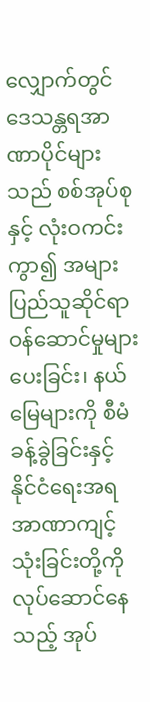လျှောက်တွင် ဒေသန္တရအာဏာပိုင်များသည် စစ်အုပ်စု နှင့် လုံးဝကင်းကွာ၍ အများပြည်သူဆိုင်ရာ ဝန်ဆောင်မှုများပေးခြင်း၊ နယ်မြေများကို စီမံခန့်ခွဲခြင်းနှင့် နိုင်ငံရေးအရ အာဏာကျင့်သုံးခြင်းတို့ကို လုပ်ဆောင်နေသည့် အုပ်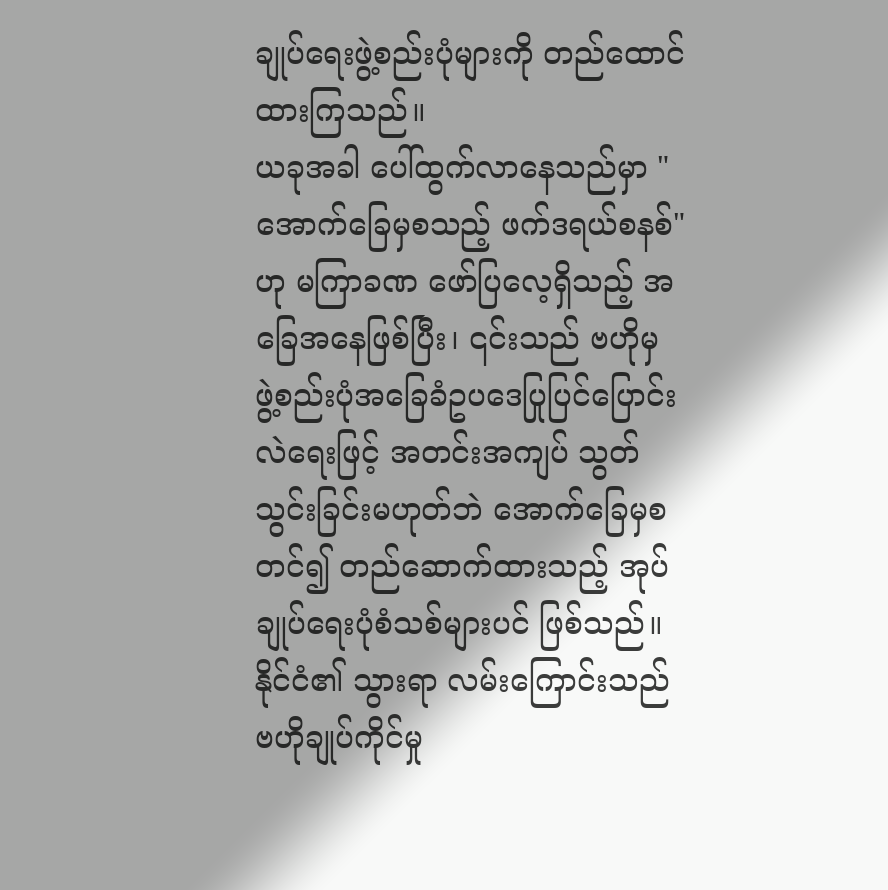ချုပ်ရေးဖွဲ့စည်းပုံများကို တည်ထောင်ထားကြသည်။
ယခုအခါ ပေါ်ထွက်လာနေသည်မှာ "အောက်ခြေမှစသည့် ဖက်ဒရယ်စနစ်" ဟု မကြာခဏ ဖော်ပြလေ့ရှိသည့် အခြေအနေဖြစ်ပြီး၊ ၎င်းသည် ဗဟိုမှ ဖွဲ့စည်းပုံအခြေခံဥပဒေပြုပြင်ပြောင်းလဲရေးဖြင့် အတင်းအကျပ် သွတ်သွင်းခြင်းမဟုတ်ဘဲ အောက်ခြေမှစတင်၍ တည်ဆောက်ထားသည့် အုပ်ချုပ်ရေးပုံစံသစ်များပင် ဖြစ်သည်။
နိုင်ငံ၏ သွားရာ လမ်းကြောင်းသည် ဗဟိုချုပ်ကိုင်မှု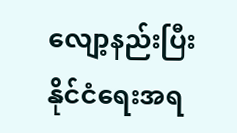လျော့နည်းပြီး နိုင်ငံရေးအရ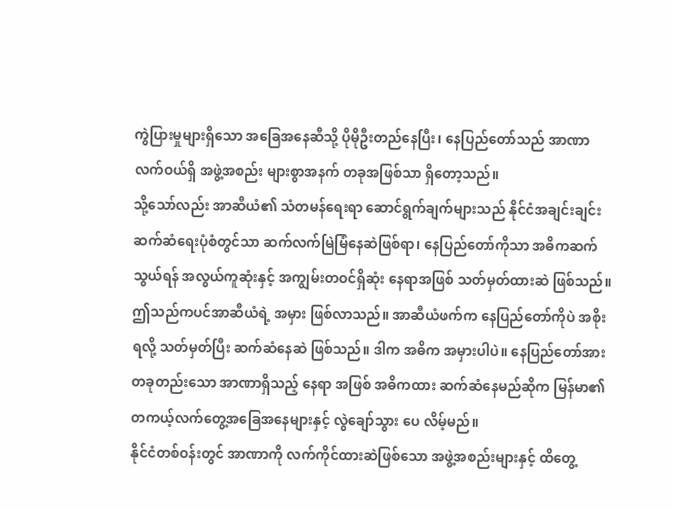ကွဲပြားမှုများရှိသော အခြေအနေဆီသို့ ပိုမိုဦးတည်နေပြီး၊ နေပြည်တော်သည် အာဏာ လက်ဝယ်ရှိ အဖွဲ့အစည်း များစွာအနက် တခုအဖြစ်သာ ရှိတော့သည်။
သို့သော်လည်း အာဆီယံ၏ သံတမန်ရေးရာ ဆောင်ရွက်ချက်များသည် နိုင်ငံအချင်းချင်း ဆက်ဆံရေးပုံစံတွင်သာ ဆက်လက်မြဲမြံနေဆဲဖြစ်ရာ၊ နေပြည်တော်ကိုသာ အဓိကဆက်သွယ်ရန် အလွယ်ကူဆုံးနှင့် အကျွမ်းတဝင်ရှိဆုံး နေရာအဖြစ် သတ်မှတ်ထားဆဲ ဖြစ်သည်။
ဤသည်ကပင်အာဆီယံရဲ့ အမှား ဖြစ်လာသည်။ အာဆီယံဖက်က နေပြည်တော်ကိုပဲ အစိုးရလို့ သတ်မှတ်ပြီး ဆက်ဆံနေဆဲ ဖြစ်သည်။ ဒါက အဓိက အမှားပါပဲ။ နေပြည်တော်အား တခုတည်းသော အာဏာရှိသည့် နေရာ အဖြစ် အဓိကထား ဆက်ဆံနေမည်ဆိုက မြန်မာ၏ တကယ့်လက်တွေ့အခြေအနေများနှင့် လွဲချော်သွား ပေ လိမ့်မည်။
နိုင်ငံတစ်ဝန်းတွင် အာဏာကို လက်ကိုင်ထားဆဲဖြစ်သော အဖွဲ့အစည်းများနှင့် ထိတွေ့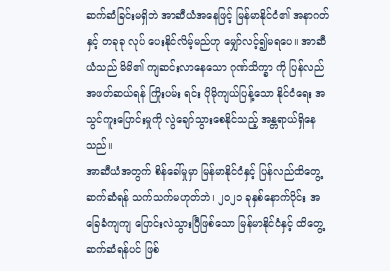ဆက်ဆံခြင်းမရှိဘဲ အာဆီယံအနေဖြင့် မြန်မာနိုင်ငံ၏ အနာဂတ်နှင့် တခုခု လုပ် ပေးနိုင်လိမ့်မည်ဟု မျှော်လင့်၍မရပေ။ အာဆီယံသည် မိမိ၏ ကျဆင်းလာနေသော ဂုဏ်သိက္ခာ ကို ပြန်လည် အဖတ်ဆယ်ရန် ကြိုးပမ်း ရင်း ပိုမိုကျယ်ပြန့်သော နိုင်ငံရေး အသွင်ကူးပြောင်းမှုကို လွဲချော်သွားစေနိုင်သည့် အန္တရာယ်ရှိနေသည်။
အာဆီယံအတွက် စိန်ခေါ်မှုမှာ မြန်မာနိုင်ငံနှင့် ပြန်လည်ထိတွေ့ဆက်ဆံရန် သက်သက်မဟုတ်ဘဲ၊ ၂၀၂၁ ခုနှစ်နောက်ပိုင်း အခြေခံကျကျ ပြောင်းလဲသွားပြီဖြစ်သော မြန်မာနိုင်ငံနှင့် ထိတွေ့ဆက်ဆံရန်ပင် ဖြစ်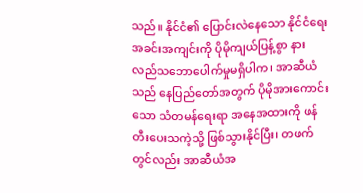သည်။ နိုင်ငံ၏ ပြောင်းလဲနေသော နိုင်ငံရေးအခင်းအကျင်းကို ပိုမိုကျယ်ပြန့်စွာ နားလည်သဘောပေါက်မှုမရှိပါက၊ အာဆီယံသည် နေပြည်တော်အတွက် ပိုမိုအားကောင်းသော သံတမန်ရေးရာ အနေအထားကို ဖန်တီးပေးသကဲ့သို့ ဖြစ်သွားနိုင်ပြီး၊ တဖက်တွင်လည်း အာဆီယံအ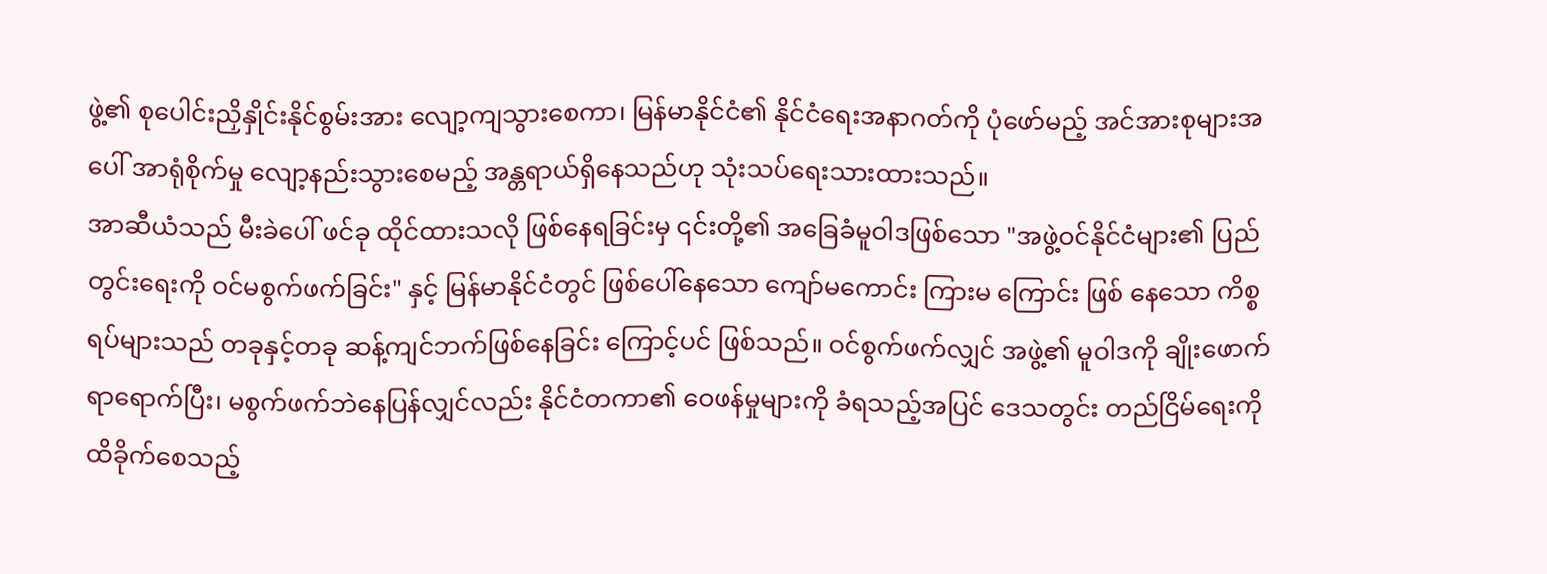ဖွဲ့၏ စုပေါင်းညှိနှိုင်းနိုင်စွမ်းအား လျော့ကျသွားစေကာ၊ မြန်မာနိုင်ငံ၏ နိုင်ငံရေးအနာဂတ်ကို ပုံဖော်မည့် အင်အားစုများအပေါ် အာရုံစိုက်မှု လျော့နည်းသွားစေမည့် အန္တရာယ်ရှိနေသည်ဟု သုံးသပ်ရေးသားထားသည်။
အာဆီယံသည် မီးခဲပေါ် ဖင်ခု ထိုင်ထားသလို ဖြစ်နေရခြင်းမှ ၎င်းတို့၏ အခြေခံမူဝါဒဖြစ်သော "အဖွဲ့ဝင်နိုင်ငံများ၏ ပြည်တွင်းရေးကို ဝင်မစွက်ဖက်ခြင်း" နှင့် မြန်မာနိုင်ငံတွင် ဖြစ်ပေါ်နေသော ကျော်မကောင်း ကြားမ ကြောင်း ဖြစ် နေသော ကိစ္စရပ်များသည် တခုနှင့်တခု ဆန့်ကျင်ဘက်ဖြစ်နေခြင်း ကြောင့်ပင် ဖြစ်သည်။ ဝင်စွက်ဖက်လျှင် အဖွဲ့၏ မူဝါဒကို ချိုးဖောက်ရာရောက်ပြီး၊ မစွက်ဖက်ဘဲနေပြန်လျှင်လည်း နိုင်ငံတကာ၏ ဝေဖန်မှုများကို ခံရသည့်အပြင် ဒေသတွင်း တည်ငြိမ်ရေးကို ထိခိုက်စေသည့်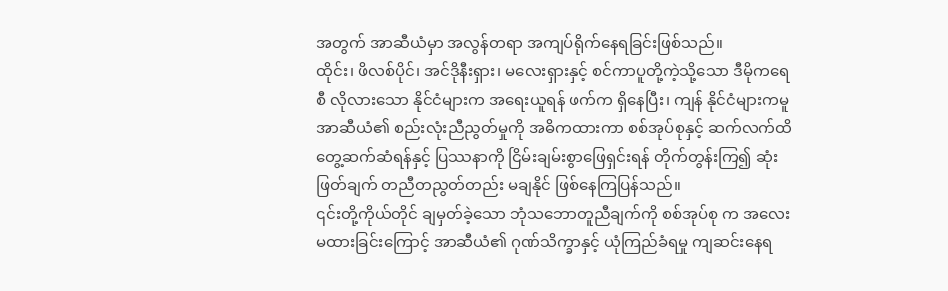အတွက် အာဆီယံမှာ အလွန်တရာ အကျပ်ရိုက်နေရခြင်းဖြစ်သည်။
ထိုင်း၊ ဖိလစ်ပိုင်၊ အင်ဒိုနီးရှား၊ မလေးရှားနှင့် စင်ကာပူတို့ကဲ့သို့သော ဒီမိုကရေစီ လိုလားသော နိုင်ငံများက အရေးယူရန် ဖက်က ရှိနေပြီး၊ ကျန် နိုင်ငံများကမူ အာဆီယံ၏ စည်းလုံးညီညွတ်မှုကို အဓိကထားကာ စစ်အုပ်စုနှင့် ဆက်လက်ထိတွေ့ဆက်ဆံရန်နှင့် ပြဿနာကို ငြိမ်းချမ်းစွာဖြေရှင်းရန် တိုက်တွန်းကြ၍ ဆုံးဖြတ်ချက် တညီတညွတ်တည်း မချနိုင် ဖြစ်နေကြပြန်သည်။
၎င်းတို့ကိုယ်တိုင် ချမှတ်ခဲ့သော ဘုံသဘောတူညီချက်ကို စစ်အုပ်စု က အလေးမထားခြင်းကြောင့် အာဆီယံ၏ ဂုဏ်သိက္ခာနှင့် ယုံကြည်ခံရမှု ကျဆင်းနေရ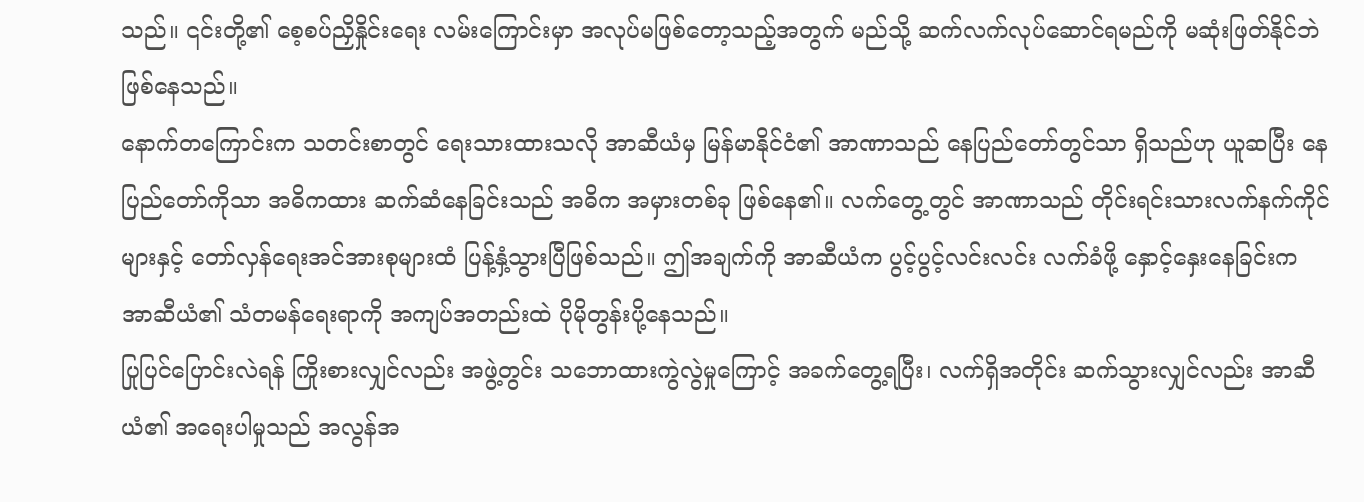သည်။ ၎င်းတို့၏ စေ့စပ်ညှိနှိုင်းရေး လမ်းကြောင်းမှာ အလုပ်မဖြစ်တော့သည့်အတွက် မည်သို့ ဆက်လက်လုပ်ဆောင်ရမည်ကို မဆုံးဖြတ်နိုင်ဘဲ ဖြစ်နေသည်။
နောက်တကြောင်းက သတင်းစာတွင် ရေးသားထားသလို အာဆီယံမှ မြန်မာနိုင်ငံ၏ အာဏာသည် နေပြည်တော်တွင်သာ ရှိသည်ဟု ယူဆပြီး နေပြည်တော်ကိုသာ အဓိကထား ဆက်ဆံနေခြင်းသည် အဓိက အမှားတစ်ခု ဖြစ်နေ၏။ လက်တွေ့တွင် အာဏာသည် တိုင်းရင်းသားလက်နက်ကိုင်များနှင့် တော်လှန်ရေးအင်အားစုများထံ ပြန့်နှံ့သွားပြီဖြစ်သည်။ ဤအချက်ကို အာဆီယံက ပွင့်ပွင့်လင်းလင်း လက်ခံဖို့ နှောင့်နှေးနေခြင်းက အာဆီယံ၏ သံတမန်ရေးရာကို အကျပ်အတည်းထဲ ပိုမိုတွန်းပို့နေသည်။
ပြုပြင်ပြောင်းလဲရန် ကြိုးစားလျှင်လည်း အဖွဲ့တွင်း သဘောထားကွဲလွဲမှုကြောင့် အခက်တွေ့ရပြီး၊ လက်ရှိအတိုင်း ဆက်သွားလျှင်လည်း အာဆီယံ၏ အရေးပါမှုသည် အလွန်အ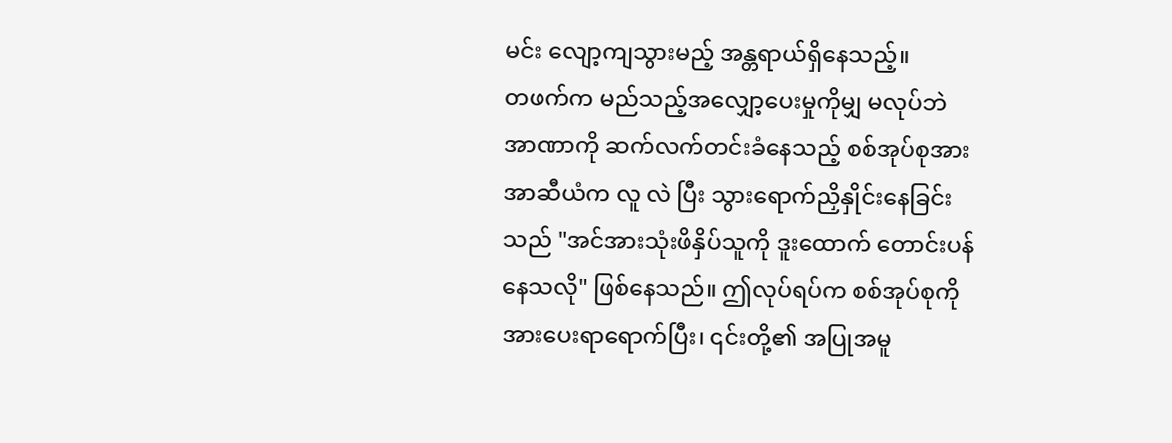မင်း လျော့ကျသွားမည့် အန္တရာယ်ရှိနေသည့်။
တဖက်က မည်သည့်အလျှော့ပေးမှုကိုမျှ မလုပ်ဘဲ အာဏာကို ဆက်လက်တင်းခံနေသည့် စစ်အုပ်စုအား အာဆီယံက လူ လဲ ပြီး သွားရောက်ညှိနှိုင်းနေခြင်းသည် "အင်အားသုံးဖိနှိပ်သူကို ဒူးထောက် တောင်းပန်နေသလို" ဖြစ်နေသည်။ ဤလုပ်ရပ်က စစ်အုပ်စုကို အားပေးရာရောက်ပြီး၊ ၎င်းတို့၏ အပြုအမူ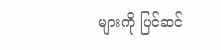များကို ပြင်ဆင်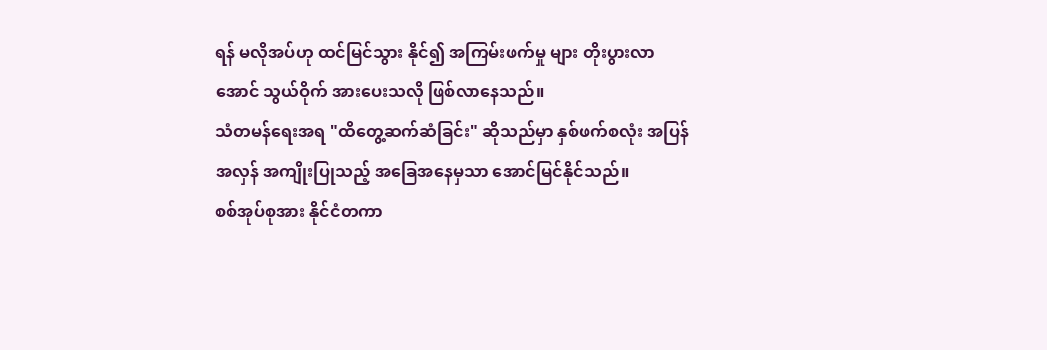ရန် မလိုအပ်ဟု ထင်မြင်သွား နိုင်၍ အကြမ်းဖက်မှု များ တိုးပွားလာအောင် သွယ်ဝိုက် အားပေးသလို ဖြစ်လာနေသည်။
သံတမန်ရေးအရ "ထိတွေ့ဆက်ဆံခြင်း" ဆိုသည်မှာ နှစ်ဖက်စလုံး အပြန်အလှန် အကျိုးပြုသည့် အခြေအနေမှသာ အောင်မြင်နိုင်သည်။
စစ်အုပ်စုအား နိုင်ငံတကာ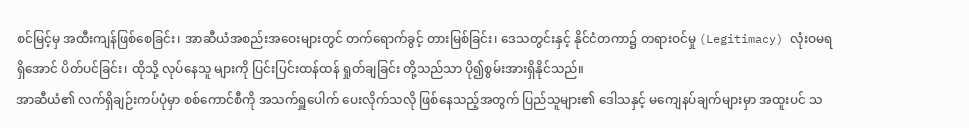စင်မြင့်မှ အထီးကျန်ဖြစ်စေခြင်း၊ အာဆီယံအစည်းအဝေးများတွင် တက်ရောက်ခွင့် တားမြစ်ခြင်း၊ ဒေသတွင်းနှင့် နိုင်ငံတကာ၌ တရားဝင်မှု (Legitimacy) လုံးဝမရရှိအောင် ပိတ်ပင်ခြင်း၊ ထိုသို့ လုပ်နေသူ များကို ပြင်းပြင်းထန်ထန် ရှုတ်ချခြင်း တို့သည်သာ ပို၍စွမ်းအားရှိနိုင်သည်။
အာဆီယံ၏ လက်ရှိချဉ်းကပ်ပုံမှာ စစ်ကောင်စီကို အသက်ရှူပေါက် ပေးလိုက်သလို ဖြစ်နေသည့်အတွက် ပြည်သူများ၏ ဒေါသနှင့် မကျေနပ်ချက်များမှာ အထူးပင် သ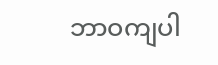ဘာဝကျပါ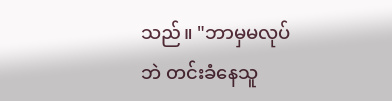သည်။ "ဘာမှမလုပ်ဘဲ တင်းခံနေသူ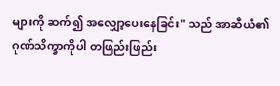များကို ဆက်၍ အလျှော့ပေးနေခြင်း" သည် အာဆီယံ၏ ဂုဏ်သိက္ခာကိုပါ တဖြည်းဖြည်း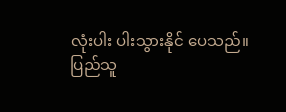လုံးပါး ပါးသွားနိုင် ပေသည်။
ပြည်သူ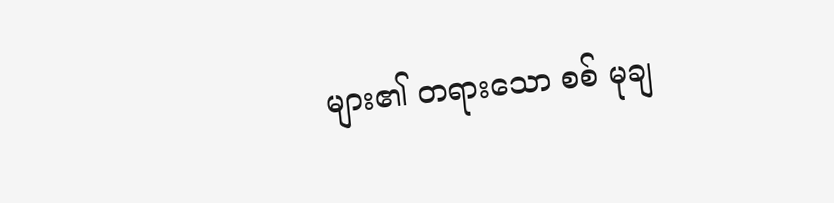များ၏ တရားသော စစ် မုချ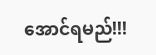အောင်ရမည်!!!